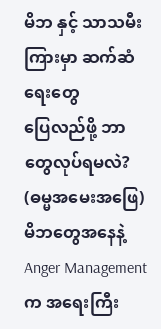မိဘ နှင့် သာသမီး ကြားမှာ ဆက်ဆံရေးတွေ
ပြေလည်ဖို့ ဘာတွေလုပ်ရမလဲ?
(ဓမ္မအမေးအဖြေ)
မိဘတွေအနေနဲ့ Anger Management က အရေးကြီး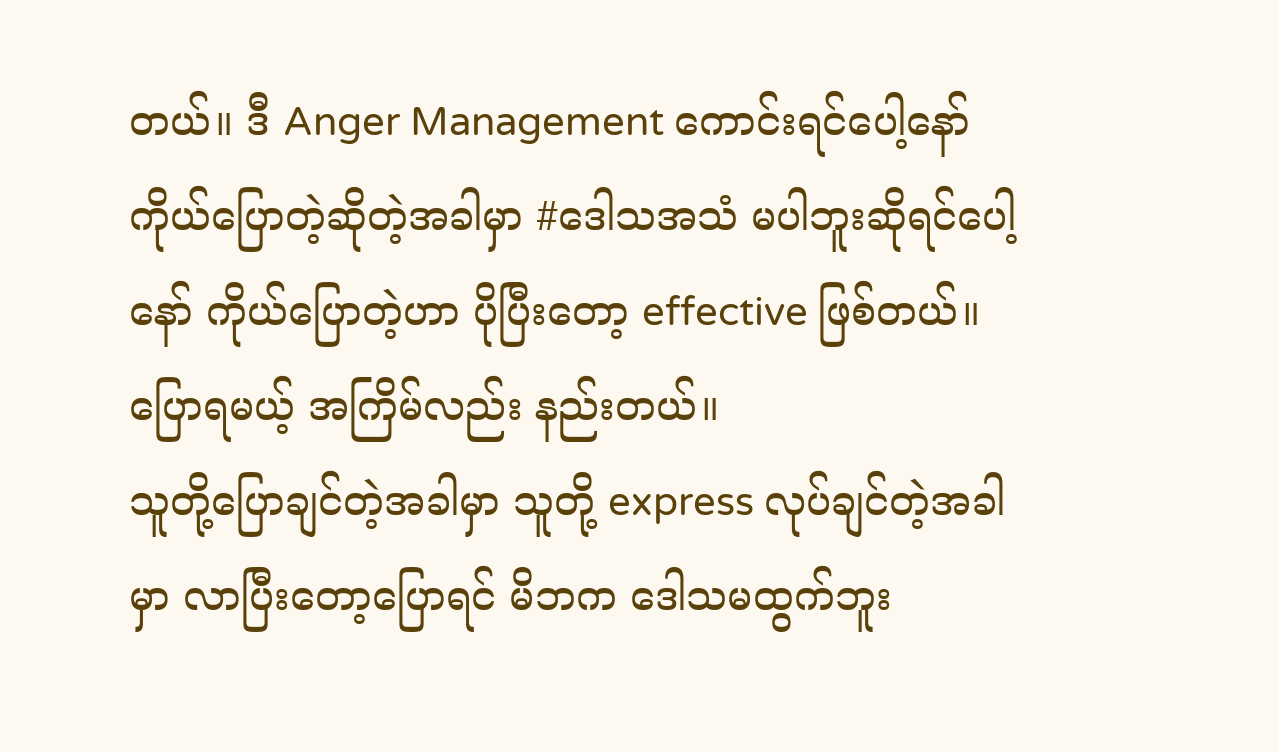တယ်။ ဒီ Anger Management ကောင်းရင်ပေါ့နော် ကိုယ်ပြောတဲ့ဆိုတဲ့အခါမှာ #ဒေါသအသံ မပါဘူးဆိုရင်ပေါ့နော် ကိုယ်ပြောတဲ့ဟာ ပိုပြီးတော့ effective ဖြစ်တယ်။ ပြောရမယ့် အကြိမ်လည်း နည်းတယ်။
သူတို့ပြောချင်တဲ့အခါမှာ သူတို့ express လုပ်ချင်တဲ့အခါမှာ လာပြီးတော့ပြောရင် မိဘက ဒေါသမထွက်ဘူး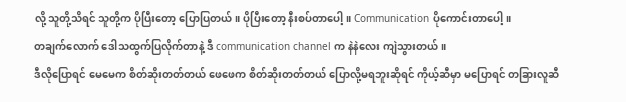လို့ သူတို့သိရင် သူတို့က ပိုပြီးတော့ ပြောပြတယ်။ ပိုပြီးတော့ နီးစပ်တာပေါ့။ Communication ပိုကောင်းတာပေါ့။
တချက်လောက် ဒေါသထွက်ပြလိုက်တာနဲ့ ဒီ communication channel က နဲနဲလေး ကျဲသွားတယ်။
ဒီလိုပြောရင် မေမေက စိတ်ဆိုးတတ်တယ် ဖေဖေက စိတ်ဆိုးတတ်တယ် ပြောလို့မရဘူးဆိုရင် ကိုယ့်ဆီမှာ မပြောရင် တခြားလူဆီ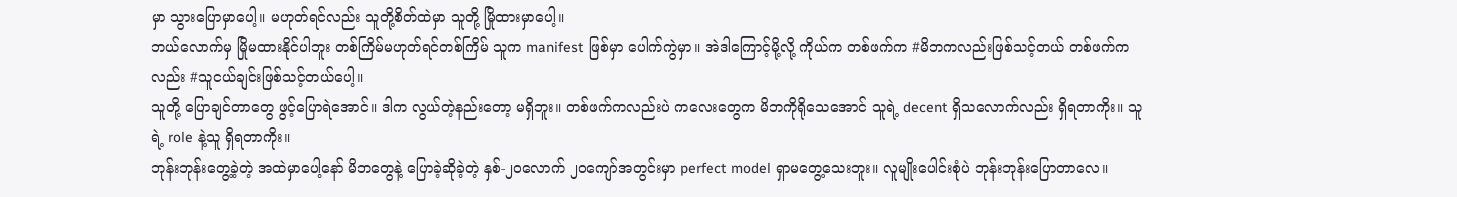မှာ သွားပြောမှာပေါ့။ မဟုတ်ရင်လည်း သူတို့စိတ်ထဲမှာ သူတို့ မြိုထားမှာပေါ့။
ဘယ်လောက်မှ မြိုမထားနိုင်ပါဘူး တစ်ကြိမ်မဟုတ်ရင်တစ်ကြိမ် သူက manifest ဖြစ်မှာ ပေါက်ကွဲမှာ။ အဲဒါကြောင့်မို့လို့ ကိုယ်က တစ်ဖက်က #မိဘကလည်းဖြစ်သင့်တယ် တစ်ဖက်ကလည်း #သူငယ်ချင်းဖြစ်သင့်တယ်ပေါ့။
သူတို့ ပြောချင်တာတွေ ဖွင့်ပြောရဲအောင်။ ဒါက လွယ်တဲ့နည်းတော့ မရှိဘူး။ တစ်ဖက်ကလည်းပဲ ကလေးတွေက မိဘကိုရိုသေအောင် သူရဲ့ decent ရှိသလောက်လည်း ရှိရတာကိုး။ သူရဲ့ role နဲ့သူ ရှိရတာကိုး။
ဘုန်းဘုန်းတွေ့ခဲ့တဲ့ အထဲမှာပေါ့နော် မိဘတွေနဲ့ ပြောခဲ့ဆိုခဲ့တဲ့ နှစ်-၂၀လောက် ၂၀ကျော်အတွင်းမှာ perfect model ရှာမတွေ့သေးဘူး။ လူမျိုးပေါင်းစုံပဲ ဘုန်းဘုန်းပြောတာလေ။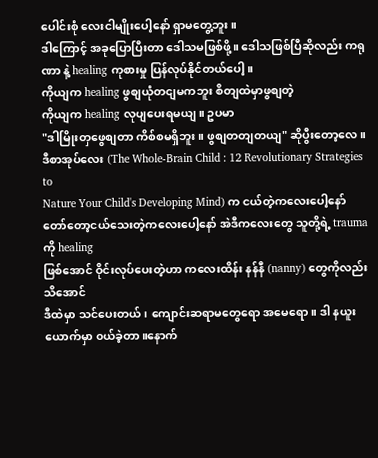ပေါင်းစုံ လေးငါမျိုးပေါ့နော် ရှာမတွေ့ဘူး။
ဒါကြောင့် အခုပြောပြီးတာ ဒေါသမဖြစ်ဖို့။ ဒေါသဖြစ်ပြီဆိုလည်း ကရုဏာ နဲ့ healing ကုစားမှု ပြန်လုပ်နိုင်တယ်ပေါ့။
ကိုယျက healing ဖွစျယုံတငျမကဘူး စိတျထဲမှာဖွစျတဲ့
ကိုယျက healing လုပျပေးရမယျ။ ဥပမာ
"ဒါမြိုးတှဖွေစျတာ ကိစ်စမရှိဘူး။ ဖွစျတတျတယျ" ဆိုပွီးတော့လေ။
ဒီစာအုပ်လေး (The Whole-Brain Child : 12 Revolutionary Strategies to
Nature Your Child's Developing Mind) က ငယ်တဲ့ကလေးပေါ့နော်
တော်တော့ငယ်သေးတဲ့ကလေးပေါ့နော် အဲဒီကလေးတွေ သူတို့ရဲ့ trauma ကို healing
ဖြစ်အောင် ဝိုင်းလုပ်ပေးတဲ့ဟာ ကလေးထိန်း နန်နီ (nanny) တွေကိုလည်း သိအောင်
ဒီထဲမှာ သင်ပေးတယ်၊ ကျောင်းဆရာမတွေရော အမေရော။ ဒါ နယူးယောက်မှာ ၀ယ်ခဲ့တာ။နောက်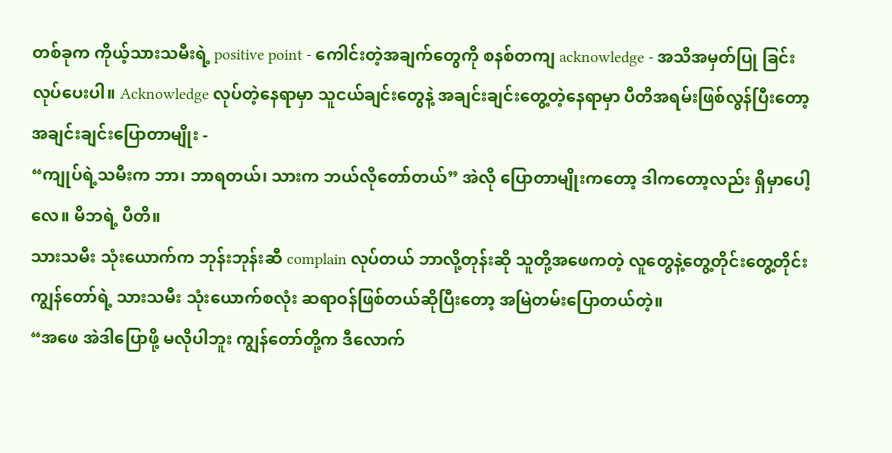တစ်ခုက ကိုယ့်သားသမီးရဲ့ positive point - ကေါင်းတဲ့အချက်တွေကို စနစ်တကျ acknowledge - အသိအမှတ်ပြု ခြင်း လုပ်ပေးပါ။ Acknowledge လုပ်တဲ့နေရာမှာ သူငယ်ချင်းတွေနဲ့ အချင်းချင်းတွေ့တဲ့နေရာမှာ ပီတိအရမ်းဖြစ်လွန်ပြီးတော့ အချင်းချင်းပြောတာမျိုး -
“ကျုပ်ရဲ့သမီးက ဘာ၊ ဘာရတယ်၊ သားက ဘယ်လိုတော်တယ်” အဲလို ပြောတာမျိုးကတော့ ဒါကတော့လည်း ရှိမှာပေါ့လေ။ မိဘရဲ့ ပီတိ။
သားသမီး သုံးယောက်က ဘုန်းဘုန်းဆီ complain လုပ်တယ် ဘာလို့တုန်းဆို သူတို့အဖေကတဲ့ လူတွေနဲ့တွေ့တိုင်းတွေ့တိုင်း ကျွန်တော်ရဲ့ သားသမီး သုံးယောက်စလုံး ဆရာဝန်ဖြစ်တယ်ဆိုပြီးတော့ အမြဲတမ်းပြောတယ်တဲ့။
“အဖေ အဲဒါပြောဖို့ မလိုပါဘူး ကျွန်တော်တို့က ဒီလောက်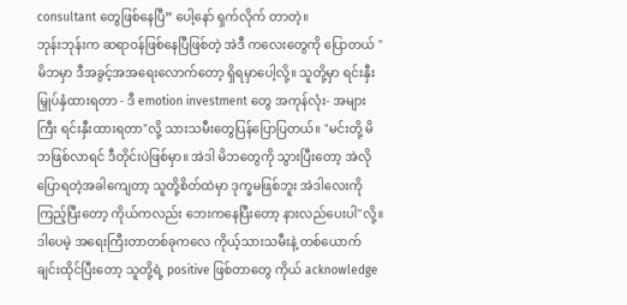consultant တွေဖြစ်နေပြီ” ပေါ့နော် ရှက်လိုက် တာတဲ့။
ဘုန်းဘုန်းက ဆရာဝန်ဖြစ်နေပြီဖြစ်တဲ့ အဲဒီ ကလေးတွေကို ပြောတယ် " မိဘမှာ ဒီအခွင့်အအရေးလောက်တော့ ရှိရမှာပေါ့လို့။ သူတို့မှာ ရင်းနှီးမြှုပ်နှံထားရတာ - ဒီ emotion investment တွေ အကုန်လုံး- အများကြီး ရင်းနှီးထားရတာ"လို့ သားသမီးတွေပြန်ပြောပြတယ်။ "မင်းတို့ မိဘဖြစ်လာရင် ဒီတိုင်းပဲဖြစ်မှာ။ အဲဒါ မိဘတွေကို သွားပြီးတော့ အဲလို ပြောရတဲ့အခါကျေတာ့ သူတို့စိတ်ထဲမှာ ဒုက္ခမဖြစ်ဘူး အဲဒါလေးကို ကြည့်ပြီးတော့ ကိုယ်ကလည်း ဘေးကနေပြီးတော့ နားလည်ပေးပါ"လို့။
ဒါပေမဲ့ အရေးကြီးတာတစ်ခုကလေ ကိုယ့်သားသမီးနဲ့ တစ်ယောက်ချင်းထိုင်ပြီးတော့ သူတို့ရဲ့ positive ဖြစ်တာတွေ ကိုယ် acknowledge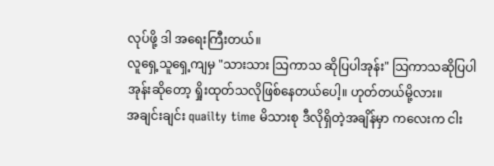လုပ်ဖို့ ဒါ အရေးကြီးတယ်။
လူရှေ့သူရှေ့ကျမှ "သားသား သြကာသ ဆိုပြပါအုန်း" သြကာသဆိုပြပါအုန်းဆိုတော့ ရှိုးထုတ်သလိုဖြစ်နေတယ်ပေါ့။ ဟုတ်တယ်မို့လား။
အချင်းချင်း quailty time မိသားစု ဒီလိုရှိတဲ့အချိန်မှာ ကလေးက ငါး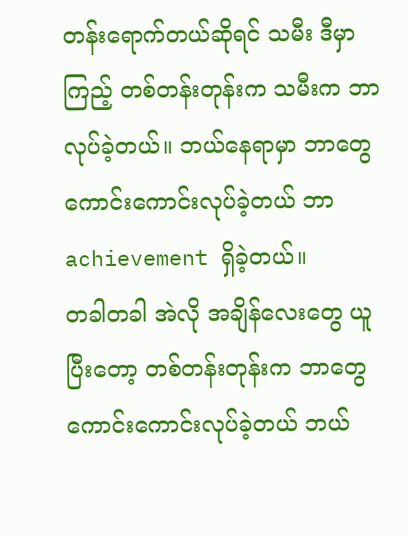တန်းရောက်တယ်ဆိုရင် သမီး ဒီမှာကြည့် တစ်တန်းတုန်းက သမီးက ဘာလုပ်ခဲ့တယ်။ ဘယ်နေရာမှာ ဘာတွေ ကောင်းကောင်းလုပ်ခဲ့တယ် ဘာ achievement ရှိခဲ့တယ်။
တခါတခါ အဲလို အချိန်လေးတွေ ယူပြီးတော့ တစ်တန်းတုန်းက ဘာတွေ ကောင်းကောင်းလုပ်ခဲ့တယ် ဘယ်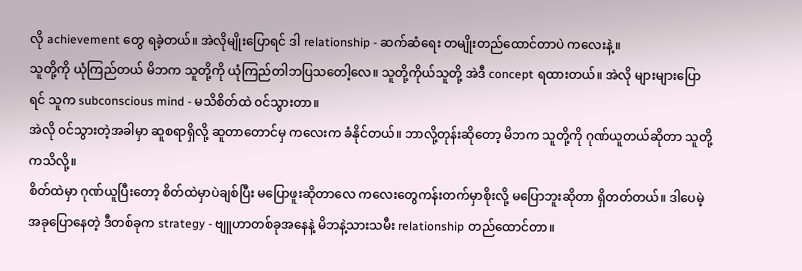လို achievement တွေ ရခဲ့တယ်။ အဲလိုမျိုးပြောရင် ဒါ relationship - ဆက်ဆံရေး တမျိုးတည်ထောင်တာပဲ ကလေးနဲ့။
သူတို့ကို ယုံကြည်တယ် မိဘက သူတို့ကို ယုံကြည်တါဘပြသတေါ့လေ။ သူတို့ကိုယ်သူတို့ အဲဒီ concept ရထားတယ်။ အဲလို များများပြောရင် သူက subconscious mind - မသိစိတ်ထဲ ၀င်သွားတာ။
အဲလို ၀င်သွားတဲ့အခါမှာ ဆူစရာရှိလို့ ဆူတာတောင်မှ ကလေးက ခံနိုင်တယ်။ ဘာလို့တုန်းဆိုတော့ မိဘက သူတို့ကို ဂုဏ်ယူတယ်ဆိုတာ သူတို့ကသိလို့။
စိတ်ထဲမှာ ဂုဏ်ယူပြီးတော့ စိတ်ထဲမှာပဲချစ်ပြီး မပြောဖူးဆိုတာလေ ကလေးတွေကန်းတက်မှာစိုးလို့ မပြောဘူးဆိုတာ ရှိတတ်တယ်။ ဒါပေမဲ့ အခုပြောနေတဲ့ ဒီတစ်ခုက strategy - ဗျူဟာတစ်ခုအနေနဲ့ မိဘနဲ့သားသမီး relationship တည်ထောင်တာ။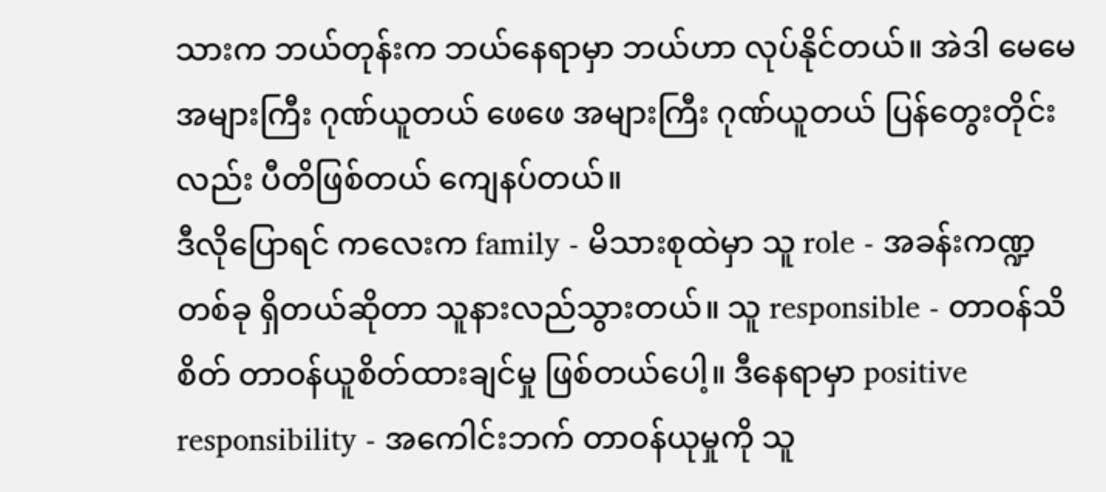သားက ဘယ်တုန်းက ဘယ်နေရာမှာ ဘယ်ဟာ လုပ်နိုင်တယ်။ အဲဒါ မေမေ အများကြီး ဂုဏ်ယူတယ် ဖေဖေ အများကြီး ဂုဏ်ယူတယ် ပြန်တွေးတိုင်းလည်း ပီတိဖြစ်တယ် ကျေနပ်တယ်။
ဒီလိုပြောရင် ကလေးက family - မိသားစုထဲမှာ သူ role - အခန်းကဏ္ဍတစ်ခု ရှိတယ်ဆိုတာ သူနားလည်သွားတယ်။ သူ responsible - တာဝန်သိစိတ် တာဝန်ယူစိတ်ထားချင်မှု ဖြစ်တယ်ပေါ့။ ဒီနေရာမှာ positive responsibility - အကေါင်းဘက် တာဝန်ယုမှုကို သူ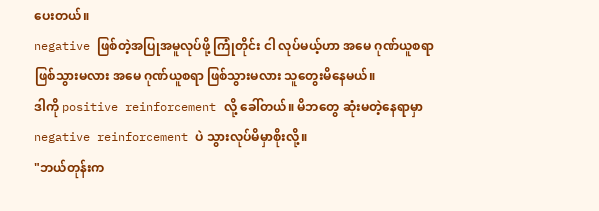ပေးတယ်။
negative ဖြစ်တဲ့အပြုအမူလုပ်ဖို့ ကြုံတိုင်း ငါ လုပ်မယ့်ဟာ အမေ ဂုဏ်ယူစရာဖြစ်သွားမလား အမေ ဂုဏ်ယူစရာ ဖြစ်သွားမလား သူတွေးမိနေမယ်။
ဒါကို positive reinforcement လို့ ခေါ်တယ်။ မိဘတွေ ဆုံးမတဲ့နေရာမှာ negative reinforcement ပဲ သွားလုပ်မိမှာစိုးလို့။
"ဘယ်တုန်းက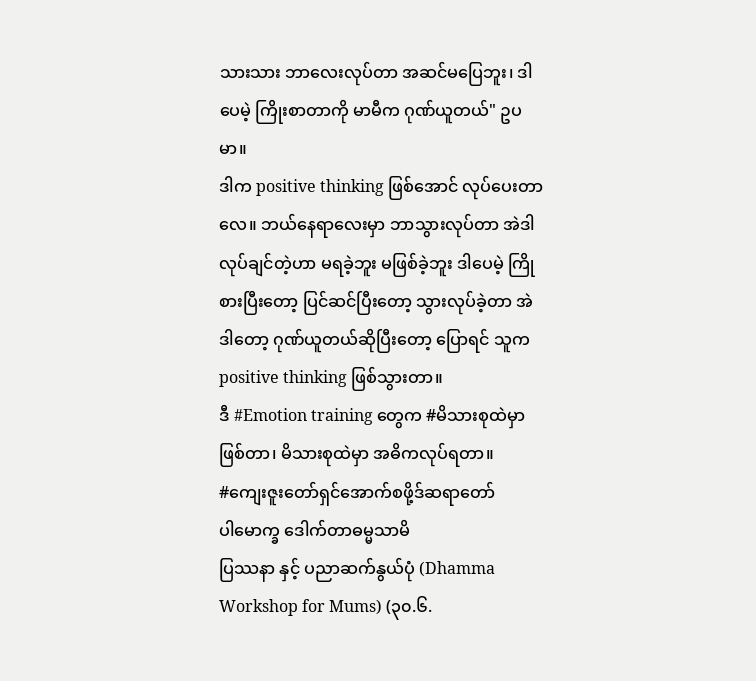သားသား ဘာလေးလုပ်တာ အဆင်မပြေဘူး၊ ဒါပေမဲ့ ကြိုးစာတာကို မာမီက ဂုဏ်ယူတယ်" ဥပမာ။
ဒါက positive thinking ဖြစ်အောင် လုပ်ပေးတာလေ။ ဘယ်နေရာလေးမှာ ဘာသွားလုပ်တာ အဲဒါ လုပ်ချင်တဲ့ဟာ မရခဲ့ဘူး မဖြစ်ခဲ့ဘူး ဒါပေမဲ့ ကြိုစားပြီးတော့ ပြင်ဆင်ပြီးတော့ သွားလုပ်ခဲ့တာ အဲဒါတော့ ဂုဏ်ယူတယ်ဆိုပြီးတော့ ပြောရင် သူက positive thinking ဖြစ်သွားတာ။
ဒီ #Emotion training တွေက #မိသားစုထဲမှာဖြစ်တာ၊ မိသားစုထဲမှာ အဓိကလုပ်ရတာ။
#ကျေးဇူးတော်ရှင်အောက်စဖို့ဒ်ဆရာတော်
ပါမောက္ခ ဒေါက်တာဓမ္မသာမိ
ပြဿနာ နှင့် ပညာဆက်နွယ်ပုံ (Dhamma Workshop for Mums) (၃၀.၆.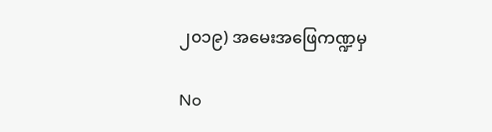၂၀၁၉) အမေးအဖြေကဏ္ဍမှ

No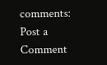comments:
Post a Comment